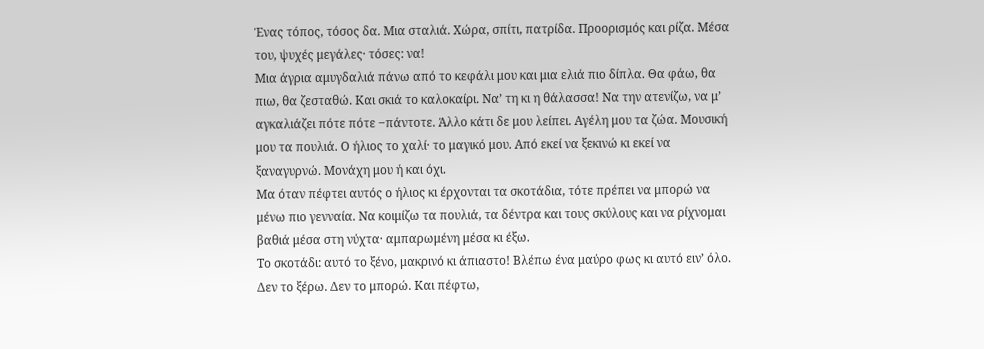Ένας τόπος, τόσος δα. Μια σταλιά. Χώρα, σπίτι, πατρίδα. Προορισμός και ρίζα. Μέσα του, ψυχές μεγάλες· τόσες: να!
Μια άγρια αμυγδαλιά πάνω από το κεφάλι μου και μια ελιά πιο δίπλα. Θα φάω, θα πιω, θα ζεσταθώ. Και σκιά το καλοκαίρι. Να’ τη κι η θάλασσα! Να την ατενίζω, να μ’ αγκαλιάζει πότε πότε ‒πάντοτε. Άλλο κάτι δε μου λείπει. Αγέλη μου τα ζώα. Μουσική μου τα πουλιά. Ο ήλιος το χαλί· το μαγικό μου. Από εκεί να ξεκινώ κι εκεί να ξαναγυρνώ. Μονάχη μου ή και όχι.
Μα όταν πέφτει αυτός ο ήλιος κι έρχονται τα σκοτάδια, τότε πρέπει να μπορώ να μένω πιο γενναία. Να κοιμίζω τα πουλιά, τα δέντρα και τους σκύλους και να ρίχνομαι βαθιά μέσα στη νύχτα· αμπαρωμένη μέσα κι έξω.
Το σκοτάδι: αυτό το ξένο, μακρινό κι άπιαστο! Βλέπω ένα μαύρο φως κι αυτό ειν’ όλο. Δεν το ξέρω. Δεν το μπορώ. Και πέφτω,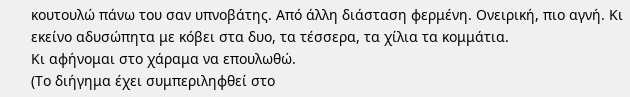κουτουλώ πάνω του σαν υπνοβάτης. Από άλλη διάσταση φερμένη. Ονειρική, πιο αγνή. Κι εκείνο αδυσώπητα με κόβει στα δυο, τα τέσσερα, τα χίλια τα κομμάτια.
Κι αφήνομαι στο χάραμα να επουλωθώ.
(Το διήγημα έχει συμπεριληφθεί στο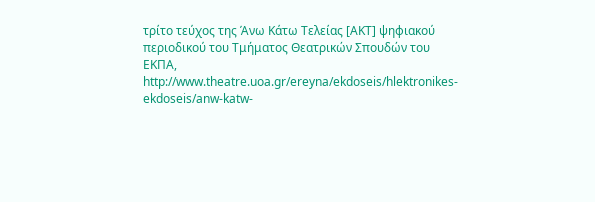τρίτο τεύχος της Άνω Κάτω Τελείας [ΑΚΤ] ψηφιακού περιοδικού του Τμήματος Θεατρικών Σπουδών του ΕΚΠΑ, http://www.theatre.uoa.gr/ereyna/ekdoseis/hlektronikes-ekdoseis/anw-katw-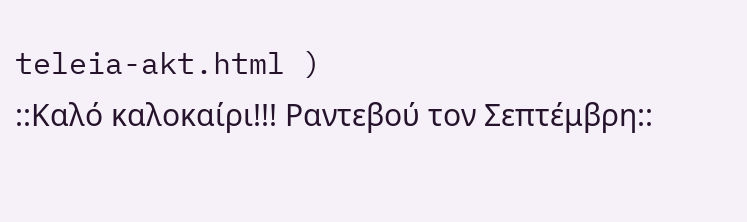teleia-akt.html )
::Καλό καλοκαίρι!!! Ραντεβού τον Σεπτέμβρη::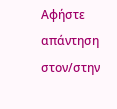Αφήστε απάντηση στον/στην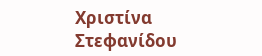Χριστίνα Στεφανίδου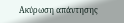Ακύρωση απάντησης